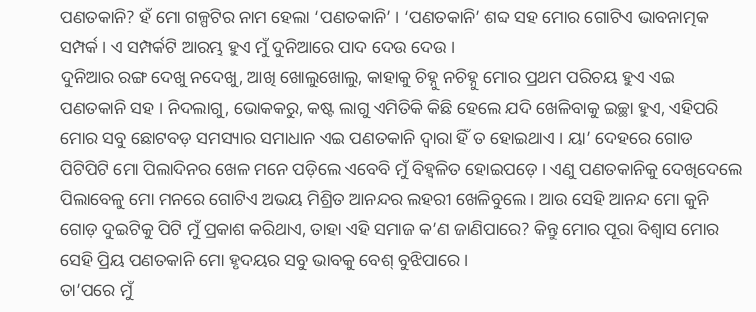ପଣତକାନି? ହଁ ମୋ ଗଳ୍ପଟିର ନାମ ହେଲା ‘ପଣତକାନି’ । ‘ପଣତକାନି’ ଶବ୍ଦ ସହ ମୋର ଗୋଟିଏ ଭାବନାତ୍ମକ ସମ୍ପର୍କ । ଏ ସମ୍ପର୍କଟି ଆରମ୍ଭ ହୁଏ ମୁଁ ଦୁନିଆରେ ପାଦ ଦେଉ ଦେଉ ।
ଦୁନିଆର ରଙ୍ଗ ଦେଖୁ ନଦେଖୁ, ଆଖି ଖୋଲୁଖୋଲୁ, କାହାକୁ ଚିହ୍ନୁ ନଚିହ୍ନୁ ମୋର ପ୍ରଥମ ପରିଚୟ ହୁଏ ଏଇ ପଣତକାନି ସହ । ନିଦଲାଗୁ, ଭୋକକରୁ, କଷ୍ଟ ଲାଗୁ ଏମିତିକି କିଛି ହେଲେ ଯଦି ଖେଳିବାକୁ ଇଚ୍ଛା ହୁଏ, ଏହିପରି ମୋର ସବୁ ଛୋଟବଡ଼ ସମସ୍ୟାର ସମାଧାନ ଏଇ ପଣତକାନି ଦ୍ୱାରା ହିଁ ତ ହୋଇଥାଏ । ୟା’ ଦେହରେ ଗୋଡ ପିଟିପିଟି ମୋ ପିଲାଦିନର ଖେଳ ମନେ ପଡ଼ିଲେ ଏବେବି ମୁଁ ବିହ୍ୱଳିତ ହୋଇପଡ଼େ । ଏଣୁ ପଣତକାନିକୁ ଦେଖିଦେଲେ ପିଲାବେଳୁ ମୋ ମନରେ ଗୋଟିଏ ଅଭୟ ମିଶ୍ରିତ ଆନନ୍ଦର ଲହରୀ ଖେଳିବୁଲେ । ଆଉ ସେହି ଆନନ୍ଦ ମୋ କୁନି ଗୋଡ଼ ଦୁଇଟିକୁ ପିଟି ମୁଁ ପ୍ରକାଶ କରିଥାଏ, ତାହା ଏହି ସମାଜ କ’ଣ ଜାଣିପାରେ? କିନ୍ତୁ ମୋର ପୂରା ବିଶ୍ୱାସ ମୋର ସେହି ପ୍ରିୟ ପଣତକାନି ମୋ ହୃଦୟର ସବୁ ଭାବକୁ ବେଶ୍ ବୁଝିପାରେ ।
ତା’ପରେ ମୁଁ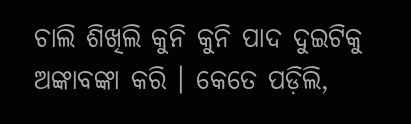ଚାଲି ଶିଖିଲି କୁନି କୁନି ପାଦ ଦୁଇଟିକୁ ଅଙ୍କାବଙ୍କା କରି । କେତେ ପଡ଼ିଲି,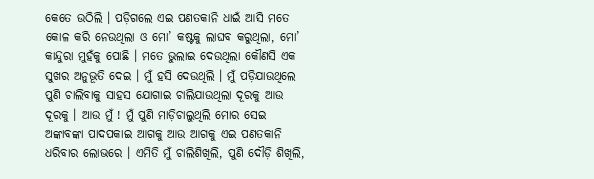କେତେ ଉଠିଲି । ପଡ଼ିଗଲେ ଏଇ ପଣତକାନି ଧାଇଁ ଆସି ମତେ କୋଳ କରି ନେଉଥିଲା ଓ ମୋ’ କଷ୍ଟକୁ ଲାଘବ କରୁଥିଲା, ମୋ’ କାନ୍ଦୁରା ମୁହଁକୁ ପୋଛି । ମତେ ଭୁଲାଇ ଦେଉଥିଲା କୌଣସି ଏକ ସୁଖର ଅନୁଭୂତି ଦେଇ । ମୁଁ ହସି ଦେଉଥିଲି । ମୁଁ ପଡ଼ିଯାଉଥିଲେ ପୁଣି ଚାଲିବାକୁ ସାହସ ଯୋଗାଇ ଚାଲିଯାଉଥିଲା ଦୂରକୁ ଆଉ ଦୂରକୁ । ଆଉ ମୁଁ ! ମୁଁ ପୁଣି ମାଡ଼ିଚାଲୁଥିଲି ମୋର ସେଇ ଅଙ୍କାବଙ୍କା ପାଦପକାଇ ଆଗକୁ ଆଉ ଆଗକୁ ଏଇ ପଣତକାନି ଧରିବାର ଲୋଭରେ । ଏମିତି ମୁଁ ଚାଲିଶିଖିଲି, ପୁଣି ଦୌଡ଼ି ଶିଖିଲି,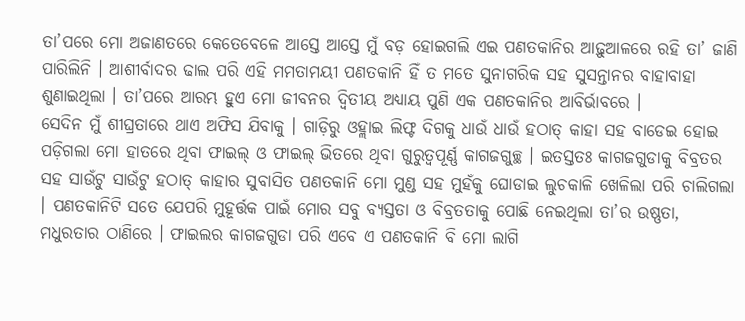ତା’ପରେ ମୋ ଅଜାଣତରେ କେତେବେଳେ ଆସ୍ତେ ଆସ୍ତେ ମୁଁ ବଡ଼ ହୋଇଗଲି ଏଇ ପଣତକାନିର ଆଢ଼ୁଆଳରେ ରହି ତା’ ଜାଣି ପାରିଲିନି । ଆଶୀର୍ବାଦର ଢାଲ ପରି ଏହି ମମତାମୟୀ ପଣତକାନି ହିଁ ତ ମତେ ସୁନାଗରିକ ସହ ସୁସନ୍ତାନର ବାହାବାହା ଶୁଣାଇଥିଲା । ତା’ପରେ ଆରମ୍ଭ ହୁଏ ମୋ ଜୀବନର ଦ୍ୱିତୀୟ ଅଧ୍ୟାୟ ପୁଣି ଏକ ପଣତକାନିର ଆବିର୍ଭାବରେ ।
ସେଦିନ ମୁଁ ଶୀଘ୍ରତାରେ ଥାଏ ଅଫିସ ଯିବାକୁ । ଗାଡ଼ିରୁ ଓହ୍ଲାଇ ଲିଫ୍ଟ ଦିଗକୁ ଧାଉଁ ଧାଉଁ ହଠାତ୍ କାହା ସହ ବାଡେଇ ହୋଇ ପଡ଼ିଗଲା ମୋ ହାତରେ ଥିବା ଫାଇଲ୍ ଓ ଫାଇଲ୍ ଭିତରେ ଥିବା ଗୁରୁତ୍ୱପୂର୍ଣ୍ଣ କାଗଜଗୁଚ୍ଛ । ଇତସ୍ତତଃ କାଗଜଗୁଡାକୁ ବିବ୍ରତର ସହ ସାଉଁଟୁ ସାଉଁଟୁ ହଠାତ୍ କାହାର ସୁବାସିତ ପଣତକାନି ମୋ ମୁଣ୍ଡ ସହ ମୁହଁକୁ ଘୋଡାଇ ଲୁଚକାଳି ଖେଳିଲା ପରି ଚାଲିଗଲା । ପଣତକାନିଟି ସତେ ଯେପରି ମୁହୂର୍ତ୍ତକ ପାଇଁ ମୋର ସବୁ ବ୍ୟସ୍ତତା ଓ ବିବ୍ରତତାକୁ ପୋଛି ନେଇଥିଲା ତା’ର ଉଷ୍ଣତା, ମଧୁରତାର ଠାଣିରେ । ଫାଇଲର କାଗଜଗୁଡା ପରି ଏବେ ଏ ପଣତକାନି ବି ମୋ ଲାଗି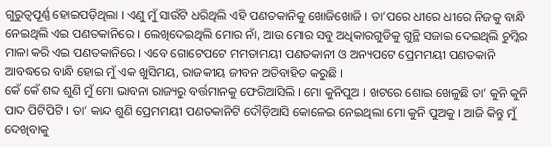ଗୁରୁତ୍ୱପୂର୍ଣ୍ଣ ହୋଇପଡ଼ିଥିଲା । ଏଣୁ ମୁଁ ସାଉଁଟି ଧରିଥିଲି ଏହି ପଣତକାନିକୁ ଖୋଜିଖୋଜି । ତା’ପରେ ଧୀରେ ଧୀରେ ନିଜକୁ ବାନ୍ଧି ନେଇଥିଲି ଏଇ ପଣତକାନିରେ । ଲେଖିଦେଇଥିଲି ମୋର ନାଁ, ଆଉ ମୋର ସବୁ ଅଧିକାରଗୁଡିକୁ ଗୁନ୍ଥି ସଜାଇ ଦେଇଥିଲି ଚୁମ୍କିର ମାଳା କରି ଏଇ ପଣତକାନିରେ । ଏବେ ଗୋଟେପଟେ ମମତାମୟୀ ପଣତକାନୀ ଓ ଅନ୍ୟପଟେ ପ୍ରେମମୟୀ ପଣତକାନି ଆବଦ୍ଧରେ ବାନ୍ଧି ହୋଇ ମୁଁ ଏକ ଖୁସିମୟ, ରାଜକୀୟ ଜୀବନ ଅତିବାହିତ କରୁଛି ।
କେଁ କେଁ ଶବ୍ଦ ଶୁଣି ମୁଁ ମୋ ଭାବନା ରାଜ୍ୟରୁ ବର୍ତ୍ତମାନକୁ ଫେରିଆସିଲି । ମୋ କୁନିପୁଅ । ଖଟରେ ଶୋଇ ଖେଳୁଛି ତା’ କୁନି କୁନି ପାଦ ପିଟିପିଟି । ତା’ କାନ୍ଦ ଶୁଣି ପ୍ରେମମୟୀ ପଣତକାନିଟି ଦୌଡ଼ିଆସି କୋଳେଇ ନେଇଥିଲା ମୋ କୁନି ପୁଅକୁ । ଆଜି କିନ୍ତୁ ମୁଁ ଦେଖିବାକୁ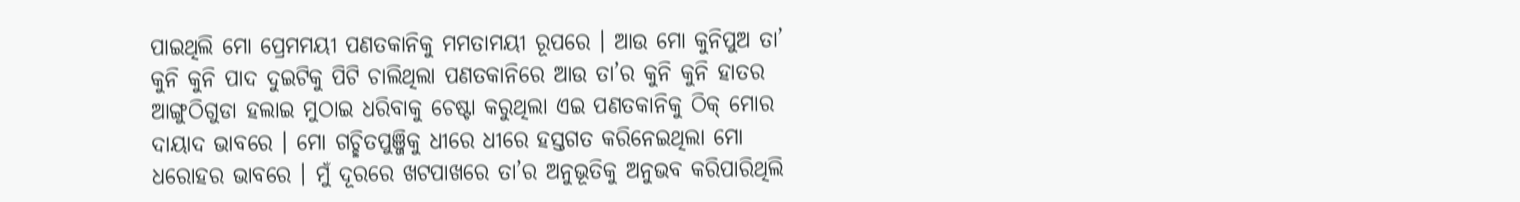ପାଇଥିଲି ମୋ ପ୍ରେମମୟୀ ପଣତକାନିକୁ ମମତାମୟୀ ରୂପରେ । ଆଉ ମୋ କୁନିପୁଅ ତା’ କୁନି କୁନି ପାଦ ଦୁଇଟିକୁ ପିଟି ଚାଲିଥିଲା ପଣତକାନିରେ ଆଉ ତା’ର କୁନି କୁନି ହାତର ଆଙ୍ଗୁଠିଗୁଡା ହଲାଇ ମୁଠାଇ ଧରିବାକୁ ଚେଷ୍ଟା କରୁଥିଲା ଏଇ ପଣତକାନିକୁ ଠିକ୍ ମୋର ଦାୟାଦ ଭାବରେ । ମୋ ଗଚ୍ଛିତପୁଞ୍ଜିକୁ ଧୀରେ ଧୀରେ ହସ୍ତଗତ କରିନେଇଥିଲା ମୋ ଧରୋହର ଭାବରେ । ମୁଁ ଦୂରରେ ଖଟପାଖରେ ତା’ର ଅନୁଭୂତିକୁ ଅନୁଭବ କରିପାରିଥିଲି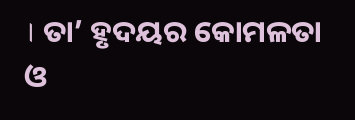। ତା’ ହୃଦୟର କୋମଳତା ଓ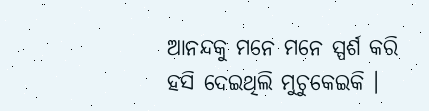ଆନନ୍ଦକୁ ମନେ ମନେ ସ୍ପର୍ଶ କରି ହସି ଦେଇଥିଲି ମୁଚୁକେଇକି ।